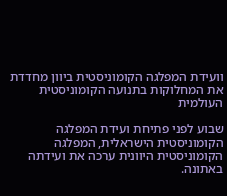וועידת המפלגה הקומוניסטית ביוון מחדדת את המחלוקות בתנועה הקומוניסטית העולמית

שבוע לפני פתיחת ועידת המפלגה הקומוניסטית הישראלית, המפלגה הקומוניסטית היוונית ערכה את ועידתה באתונה.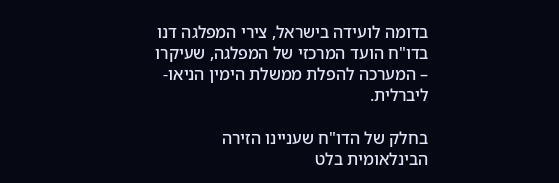בדומה לועידה בישראל, צירי המפלגה דנו בדו"ח הועד המרכזי של המפלגה, שעיקרו – המערכה להפלת ממשלת הימין הניאו-ליברלית.

בחלק של הדו"ח שעניינו הזירה הבינלאומית בלט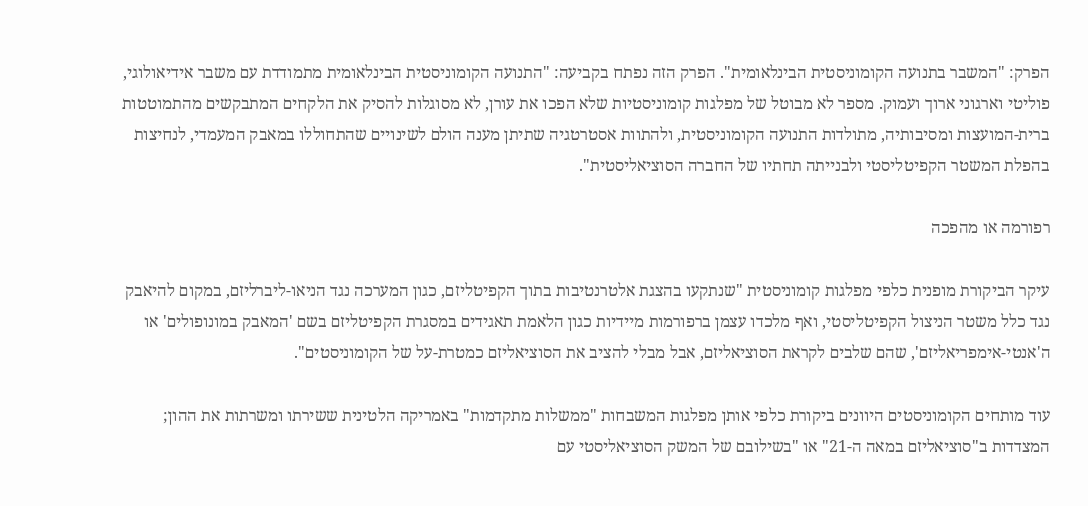הפרק: "המשבר בתנועה הקומוניסטית הבינלאומית". הפרק הזה נפתח בקביעה: "התנועה הקומוניסטית הבינלאומית מתמודדת עם משבר אידיאולוגי, פוליטי וארגוני ארוך ועמוק. מספר לא מבוטל של מפלגות קומוניסטיות שלא הפכו את עורן, לא מסוגלות להסיק את הלקחים המתבקשים מהתמוטטות ברית-המועצות ומסיבותיה, מתולדות התנועה הקומוניסטית, ולהתוות אסטרטגיה שתיתן מענה הולם לשינויים שהתחוללו במאבק המעמדי, לנחיצות בהפלת המשטר הקפיטליסטי ולבנייתה תחתיו של החברה הסוציאליסטית".

רפורמה או מהפכה

עיקר הביקורת מופנית כלפי מפלגות קומוניסטית "שנתקעו בהצגת אלטרנטיבות בתוך הקפיטליזם, כגון המערכה נגד הניאו-ליברליזם, במקום להיאבק נגד כלל משטר הניצול הקפיטליסטי, ואף מלכדו עצמן ברפורמות מיידיות כגון הלאמת תאגידים במסגרת הקפיטליזם בשם 'המאבק במונופולים' או ה'אנטי-אימפריאליזם', שהם שלבים לקראת הסוציאליזם, אבל מבלי להציב את הסוציאליזם כמטרת-על של הקומוניסטים".

עוד מותחים הקומוניסטים היוונים ביקורת כלפי אותן מפלגות המשבחות "ממשלות מתקדמות" באמריקה הלטינית ששירתו ומשרתות את ההון; המצדדות ב"סוציאליזם במאה ה-21" או "בשילובם של המשק הסוציאליסטי עם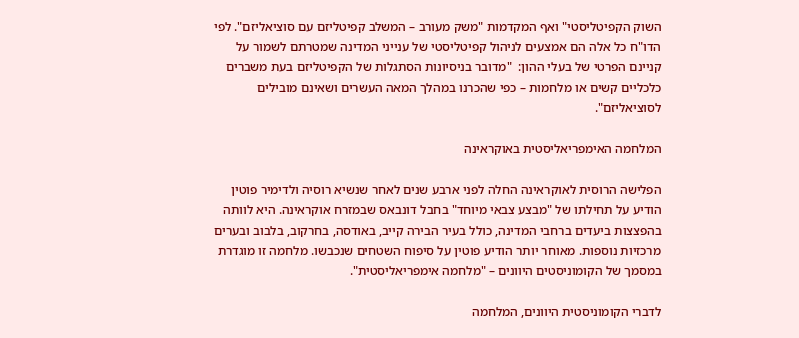השוק הקפיטליסטי" ואף המקדמות "משק מעורב – המשלב קפיטליזם עם סוציאליזם". לפי הדו"ח כל אלה הם אמצעים לניהול קפיטליסטי של ענייני המדינה שמטרתם לשמור על קניינם הפרטי של בעלי ההון:  "מדובר בניסיונות הסתגלות של הקפיטליזם בעת משברים כלכליים קשים או מלחמות – כפי שהכרנו במהלך המאה העשרים ושאינם מובילים לסוציאליזם".

המלחמה האימפריאליסטית באוקראינה

הפלישה הרוסית לאוקראינה החלה לפני ארבע שנים לאחר שנשיא רוסיה ולדימיר פוטין הודיע על תחילתו של "מבצע צבאי מיוחד" בחבל דונבאס שבמזרח אוקראינה. היא לוותה בהפצצות ביעדים ברחבי המדינה, כולל בעיר הבירה קייב, באודסה, בחרקוב, בלבוב ובערים מרכזיות נוספות. מאוחר יותר הודיע פוטין על סיפוח השטחים שנכבשו. מלחמה זו מוגדרת במסמך של הקומוניסטים היוונים – "מלחמה אימפריאליסטית".

לדברי הקומוניסטית היוונים, המלחמה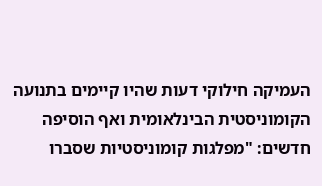העמיקה חילוקי דעות שהיו קיימים בתנועה הקומוניסטית הבינלאומית ואף הוסיפה חדשים: "מפלגות קומוניסטיות שסברו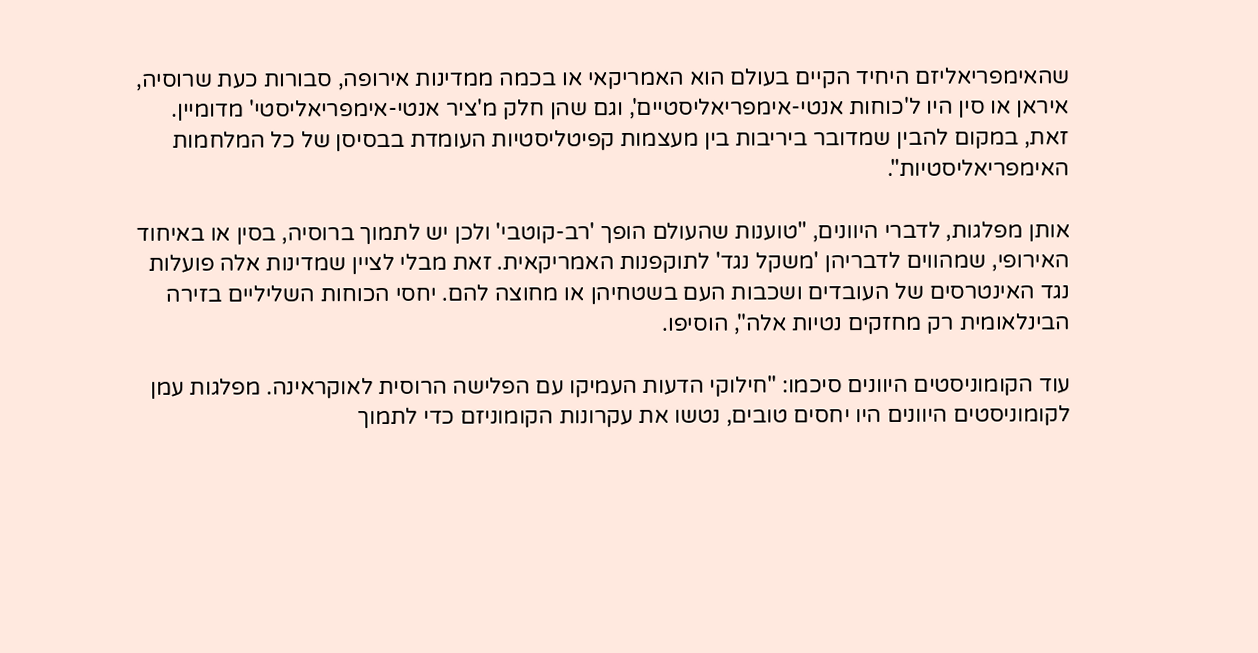שהאימפריאליזם היחיד הקיים בעולם הוא האמריקאי או בכמה ממדינות אירופה, סבורות כעת שרוסיה, איראן או סין היו ל'כוחות אנטי-אימפריאליסטיים', וגם שהן חלק מ'ציר אנטי-אימפריאליסטי' מדומיין. זאת, במקום להבין שמדובר ביריבות בין מעצמות קפיטליסטיות העומדת בבסיסן של כל המלחמות האימפריאליסטיות".

אותן מפלגות, לדברי היוונים, "טוענות שהעולם הופך 'רב-קוטבי' ולכן יש לתמוך ברוסיה, בסין או באיחוד האירופי, שמהווים לדבריהן 'משקל נגד' לתוקפנות האמריקאית. זאת מבלי לציין שמדינות אלה פועלות נגד האינטרסים של העובדים ושכבות העם בשטחיהן או מחוצה להם. יחסי הכוחות השליליים בזירה הבינלאומית רק מחזקים נטיות אלה", הוסיפו.

עוד הקומוניסטים היוונים סיכמו: "חילוקי הדעות העמיקו עם הפלישה הרוסית לאוקראינה. מפלגות עמן לקומוניסטים היוונים היו יחסים טובים, נטשו את עקרונות הקומוניזם כדי לתמוך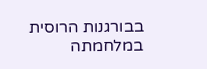בבורגנות הרוסית במלחמתה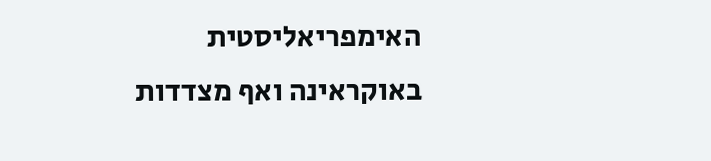האימפריאליסטית באוקראינה ואף מצדדות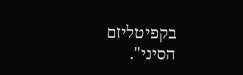בקפיטליזם הסיני".